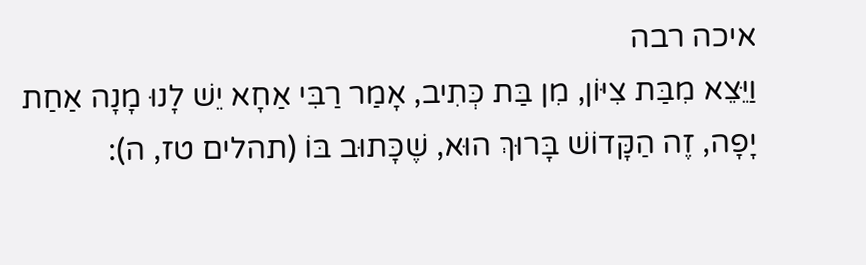איכה רבה
וַיֵּצֵא מִבַּת צִיּוֹן, מִן בַּת כְּתִיב, אָמַר רַבִּי אַחָא יֵשׁ לָנוּ מָנָה אַחַת יָפָה, זֶה הַקָּדוֹשׁ בָּרוּךְ הוּא, שֶׁכָּתוּב בּוֹ (תהלים טז, ה):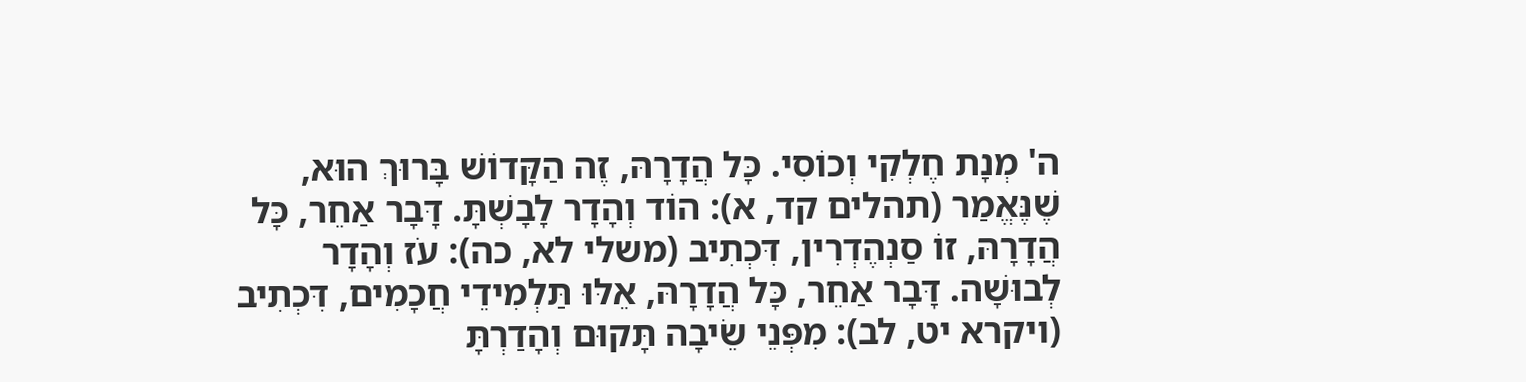ה' מְנָת חֶלְקִי וְכוֹסִי. כָּל הֲדָרָהּ, זֶה הַקָּדוֹשׁ בָּרוּךְ הוּא, שֶׁנֶּאֱמַר (תהלים קד, א): הוֹד וְהָדָר לָבָשְׁתָּ. דָּבָר אַחֵר, כָּל הֲדָרָהּ, זוֹ סַנְהֶדְרִין, דִּכְתִיב (משלי לא, כה): עֹז וְהָדָר לְבוּשָׁה. דָּבָר אַחֵר, כָּל הֲדָרָהּ, אֵלּוּ תַּלְמִידֵי חֲכָמִים, דִּכְתִיב (ויקרא יט, לב): מִפְּנֵי שֵׂיבָה תָּקוּם וְהָדַרְתָּ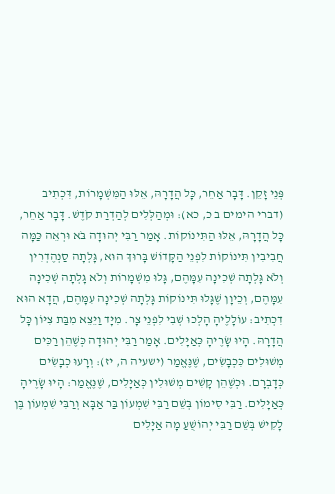פְּנֵי זָקֵן. דָּבָר אַחֵר, כָּל הֲדָרָהּ, אֵלּוּ הַמִּשְׁמָרוֹת, דִּכְתִיב (דברי הימים ב כ, כא): וּמְהַלְּלִים לְהַדְרַת קֹדֶשׁ. דָּבָר אַחֵר, כָּל הֲדָרָהּ, אֵלּוּ הַתִּינוֹקוֹת. אָמַר רַבִּי יְהוּדָה בֹּא וּרְאֵה כַּמָּה חֲבִיבִין תִּינוֹקוֹת לִפְנֵי הַקָּדוֹשׁ בָּרוּךְ הוּא, גָּלְתָה סַנְהֶדְרִין וְלֹא גָּלְתָה שְׁכִינָה עִמָּהֶם, גָּלוּ מִשְׁמָרוֹת וְלֹא גָּלְתָה שְׁכִינָה עִמָּהֶם, וְכֵיוָן שֶׁגָּלוּ תִּינוֹקוֹת גָּלְתָה שְׁכִינָה עִמָּהֶם, הֲדָא הוּא דִכְתִיב: עוֹלָלֶיהָ הָלְכוּ שְׁבִי לִפְנֵי צָר. מִיָּד וַיֵּצֵא מִבַּת צִיּוֹן כָּל הֲדָרָהּ. הָיוּ שָׂרֶיהָ כְּאַיָּלִים. אָמַר רַבִּי יְהוּדָה כְּשֶׁהֵן רַכִּים מְשׁוּלִים כִּכְבָשִׂים, שֶׁנֶּאֱמַר (ישעיה ה, יז): וְרָעוּ כְבָשִׂים כְּדָבְרָם. וּכְשֶׁהֵן קָשִׁים מְשׁוּלִין כְּאַיָּלִים, שֶׁנֶּאֱמַר: הָיוּ שָׂרֶיהָ כְּאַיָּלִים. רַבִּי סִימוֹן בְּשֵׁם רַבִּי שִׁמְעוֹן בַּר אַבָּא וְרַבִּי שִׁמְעוֹן בֶּן לָקִישׁ בְּשֵׁם רַבִּי יְהוֹשֻׁעַ מָה אַיָּלִים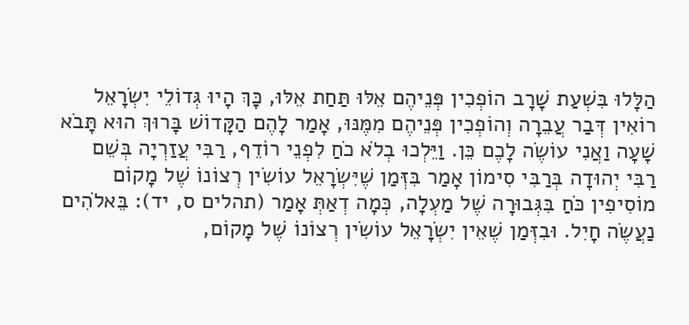הַלָּלוּ בִּשְׁעַת שָׁרָב הוֹפְכִין פְּנֵיהֶם אֵלּוּ תַּחַת אֵלּוּ, כָּךְ הָיוּ גְּדוֹלֵי יִשְׂרָאֵל רוֹאִין דְּבַר עֲבֵרָה וְהוֹפְכִין פְּנֵיהֶם מִמֶּנּוּ, אָמַר לָהֶם הַקָּדוֹשׁ בָּרוּךְ הוּא תָּבֹא שָׁעָה וַאֲנִי עוֹשֶׂה לָכֶם כֵּן. וַיֵּלְכוּ בְלֹא כֹחַ לִפְנֵי רוֹדֵף, רַבִּי עֲזַרְיָה בְּשֵׁם רַבִּי יְהוּדָה בְּרַבִּי סִימוֹן אָמַר בִּזְּמַן שֶׁיִּשְׂרָאֵל עוֹשִׂין רְצוֹנוֹ שֶׁל מָקוֹם מוֹסִיפִין כֹּחַ בִּגְּבוּרָה שֶׁל מַעְלָה, כְּמָה דְאַתְּ אָמַר (תהלים ס, יד): בֵּאלֹהִים נַעֲשֶׂה חָיִל. וּבִזְּמַן שֶׁאֵין יִשְׂרָאֵל עוֹשִׂין רְצוֹנוֹ שֶׁל מָקוֹם,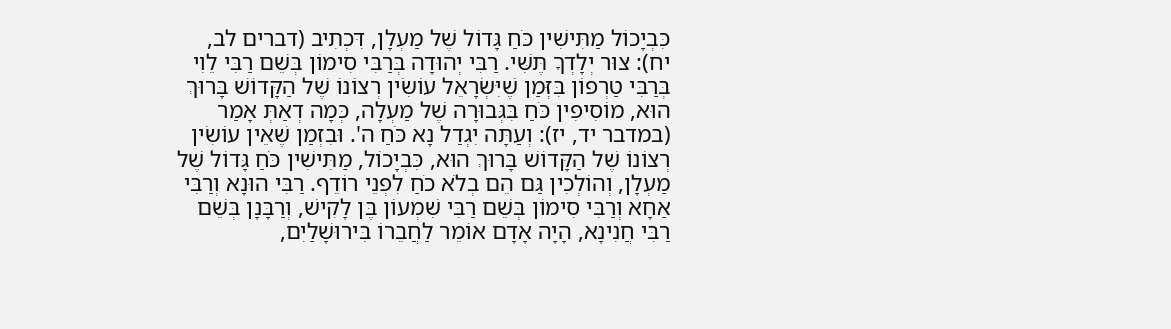כִּבְיָכוֹל מַתִּישִׁין כֹּחַ גָּדוֹל שֶׁל מַעְלָן, דִּכְתִיב (דברים לב, יח): צוּר יְלָדְךָ תֶּשִּׁי. רַבִּי יְהוּדָה בְּרַבִּי סִימוֹן בְּשֵׁם רַבִּי לֵוִי בְּרַבִּי טַרְפוֹן בִּזְּמַן שֶׁיִּשְׂרָאֵל עוֹשִׂין רְצוֹנוֹ שֶׁל הַקָּדוֹשׁ בָּרוּךְ הוּא, מוֹסִיפִין כֹּחַ בִּגְּבוּרָה שֶׁל מַעְלָה, כְּמָה דְאַתְּ אָמַר (במדבר יד, יז): וְעַתָּה יִגְדַל נָא כֹּחַ ה'. וּבִזְמַן שֶׁאֵין עוֹשִׂין רְצוֹנוֹ שֶׁל הַקָּדוֹשׁ בָּרוּךְ הוּא, כִּבְיָכוֹל, מַתִּישִׁין כֹּחַ גָּדוֹל שֶׁל מַעְלָן, וְהוֹלְכִין גַּם הֵם בְלֹא כֹחַ לִפְנֵי רוֹדֵף. רַבִּי הוּנָא וְרַבִּי אַחָא וְרַבִּי סִימוֹן בְּשֵׁם רַבִּי שִׁמְעוֹן בֶּן לָקִישׁ, וְרַבָּנָן בְּשֵׁם רַבִּי חֲנִינָא, הָיָה אָדָם אוֹמֵר לַחֲבֵרוֹ בִּירוּשָׁלַיִם,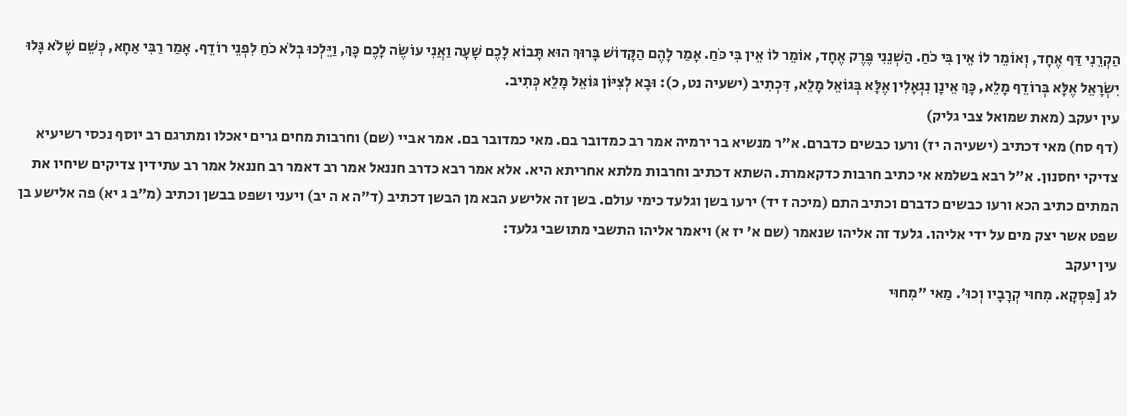הַקְרֵנִי דַּף אֶחָד, וְאוֹמֵר לוֹ אֵין בִּי כֹחַ. הַשְׁנֵנִי פֶּרֶק אֶחָד, אוֹמֵר לוֹ אֵין בִּי כֹּחַ. אָמַר לָהֶם הַקָּדוֹשׁ בָּרוּךְ הוּא תָּבוֹא לָכֶם שָׁעָה וַאֲנִי עוֹשֶׂה לָכֶם כָּךְ, וַיֵּלְכוּ בְלֹא כֹחַ לִפְנֵי רוֹדֵף. אָמַר רַבִּי אַחָא, כְּשֵׁם שֶׁלֹא גָּלוּ יִשְׂרָאֵל אֶלָּא בְּרוֹדֵף מָלֵא, כָּךְ אֵינָן נִגְאָלִין אֶלָּא בְּגוֹאֵל מָלֵא, דִּכְתִיב (ישעיה נט, כ): וּבָא לְצִיּוֹן גּוֹאֵל מָלֵא כְּתִיב.
עין יעקב (מאת שמואל צבי גליק)
(דף סח) מאי דכתיב (ישעיה ה יז) ורעו כבשים כדברם. א״ר מנשיא בר ירמיה אמר רב כמדובר בם. מאי כמדובר בם. אמר אביי (שם) וחרבות מחים גרים יאכלו ומתרגם רב יוסף נכסי רשיעיא צדיקי יחסנון. א״ל רבא בשלמא אי כתיב חרבות כדקאמרת. השתא דכתיב וחרבות מלתא אחריתא היא. אלא אמר רבא כדרב חננאל אמר רב דאמר רב חננאל אמר רב עתידין צדיקים שיחיו את המתים כתיב הכא ורעו כבשים כדברם וכתיב התם (מיכה ז יד) ירעו בשן וגלעד כימי עולם. בשן זה אלישע הבא מן הבשן דכתיב (ד״ה א ה יב) ויעני ושפט בבשן וכתיב (מ״ב ג יא) פה אלישע בן שפט אשר יצק מים על ידי אליהו. גלעד זה אליהו שנאמר (שם א׳ יז א) ויאמר אליהו התשבי מתושבי גלעד:
עין יעקב
לג [פִּסְקָא. מִחוּי קְרָבָיו וְכוּ'. מַאי "מִחוּי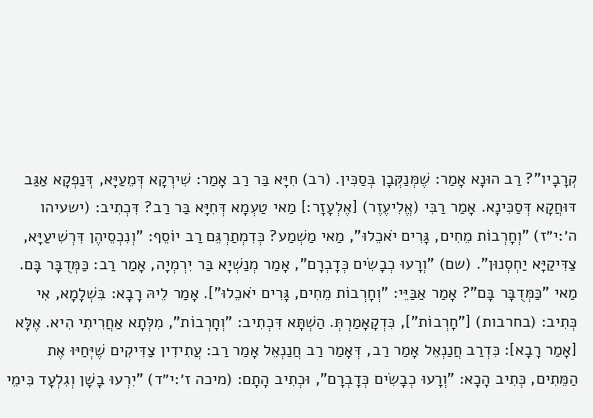קְרָבָיו"? רַב הוּנָא אָמַר: שֶׁמְּנַקְּבָן בְּסַכִּין. (רב) חִיָּא בַּר רַב אָמַר: שִׁירְקָא דְּמֵעַיָּא, דְּנַפְקָא אַגַּב דּוּחֲקָא דְּסַכִּינָא. אָמַר רַבִּי (אֱלִיעֶזֶר) [אֶלְעָזָר:] מַאי טַעְמָא דְּחִיָּא בַּר רַב? דִּכְתִיב: (ישעיהו ה׳:י״ז) "וְחָרְבוֹת מֵחִים, גָּרִים יֹאכֵלוּ", מַאי מַשְׁמַע? כְּדִמְתַרְגֵּם רַב יוֹסֵף: "וְנִכְסֵיהֶן דִּרְשִׁיעַיָּא, צַדִּיקַיָּא יַחְסְנוּן". (שם) "וְרָעוּ כְבָשִׂים כְּדָבְרָם", אָמַר מְנַשְׁיָא בַּר יִרְמְיָה, אָמַר רַב: כַּמְּדֻבָּר בָּם. מַאי "כַּמְּדֻבָּר בָּם"? אָמַר אַבַּיֵּי: "וְחָרְבוֹת מֵחִים, גָּרִים יֹאכֵלוּ"]. אָמַר לֵיהּ רָבָא: בִּשְׁלָמָא, אִי כְּתִיב: (בחרבות) ["חָרְבוֹת"], כִּדְקָאָמַרְתְּ. הַשְׁתָּא דִּכְתִיב: "וְחָרְבוֹת", מִלְּתָא אַחֲרִיתִי הִיא. אֶלָּא [אָמַר רָבָא]: כִּדְרַב חֲנַנְאֵל אָמַר רַב, דְּאָמַר רַב חֲנַנְאֵל אָמַר רַב: עֲתִידִין צַדִּיקִים שֶׁיְּחַיּוּ אֶת הַמֵּתִים, כְּתִיב הָכָא: "וְרָעוּ כְבָשִׂים כְּדָבְרָם", וּכְתִיב הָתָם: (מיכה ז׳:י״ד) "יִרְעוּ בָשָׁן וְגִלְעָד כִּימֵי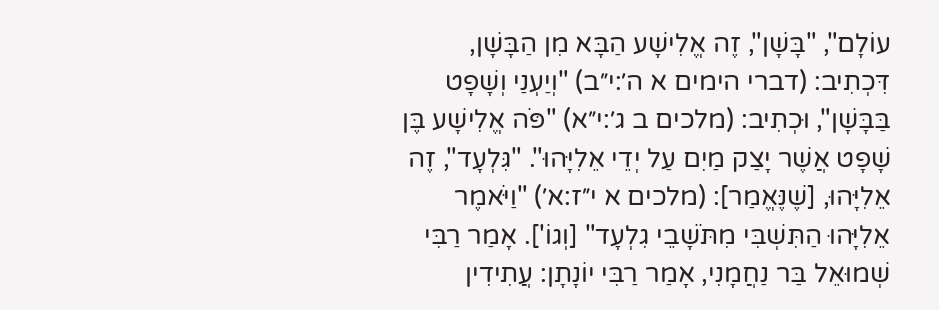עוֹלָם", "בָּשָׁן", זֶה אֱלִישָׁע הַבָּא מִן הַבָּשָׁן, דִּכְתִיב: (דברי הימים א ה׳:י״ב) "וְיַעְנַי וְשָׁפָט בַּבָּשָׁן", וּכְתִיב: (מלכים ב ג׳:י״א) "פֹּה אֱלִישָׁע בֶּן שָׁפָט אֲשֶׁר יָצַק מַיִם עַל יְדֵי אֵלִיָּהוּ". "גִּלְעָד", זֶה אֵלִיָּהוּ, [שֶׁנֶּאֱמַר]: (מלכים א י״ז:א׳) "וַיֹּאמֶר אֵלִיָּהוּ הַתִּשְׁבִּי מִתֹּשָׁבֵי גִלְעָד" [וְגוֹ']. אָמַר רַבִּי שְׁמוּאֵל בַּר נַחֲמָנִי, אָמַר רַבִּי יוֹנָתָן: עֲתִידִין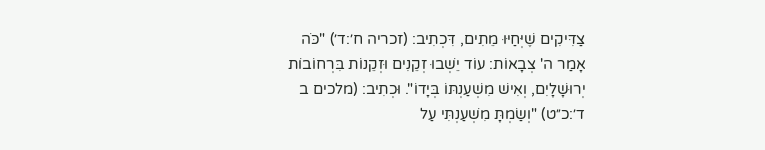צַדִּיקִים שֶׁיְּחַיּוּ מֵתִים, דִּכְתִיב: (זכריה ח׳:ד׳) "כֹּה אָמַר ה' צְבָאוֹת: עוֹד יֵשְׁבוּ זְקֵנִים וּזְקֵנוֹת בִּרְחוֹבוֹת יְרוּשָׁלָיִם, וְאִישׁ מִשְׁעַנְתּוֹ בְּיָדוֹ". וּכְתִיב: (מלכים ב ד׳:כ״ט) "וְשַׂמְתָּ מִשְׁעַנְתִּי עַל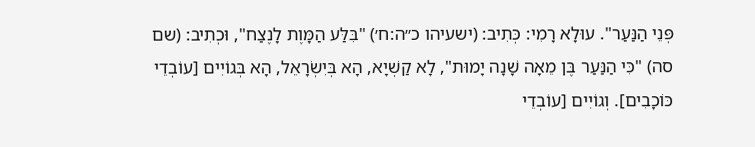פְּנֵי הַנַּעַר". עוּלָא רָמִי: כְּתִיב: (ישעיהו כ״ה:ח׳) "בִּלַּע הַמָּוֶת לָנֶצַח", וּכְתִיב: (שם סה) "כִּי הַנַּעַר בֶּן מֵאָה שָׁנָה יָמוּת", לָא קַשְׁיָא, הָא בְּיִשְׂרָאֵל, הָא בְּגוֹיִים [עוֹבְדֵי כּוֹכָבִים]. וְגוֹיִים [עוֹבְדֵי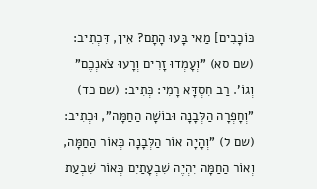כּוֹכָבִים] מַאי בָּעוּ הָתָם? אִין, דִּכְתִיב: (שם סא) "וְעָמְדוּ זָרִים וְרָעוּ צֹאנְכֶם" וְגוֹ'. רַב חִסְדָּא רָמִי: כְּתִיב: (שם כד) "וְחָפְרָה הַלְּבָנָה וּבוֹשָׁה הַחַמָּה", וּכְתִיב: (שם ל) "וְהָיָה אוֹר הַלְּבָנָה כְּאוֹר הַחַמָּה, וְאוֹר הַחַמָּה יִהְיֶה שִׁבְעָתַיִם כְּאוֹר שִׁבְעַת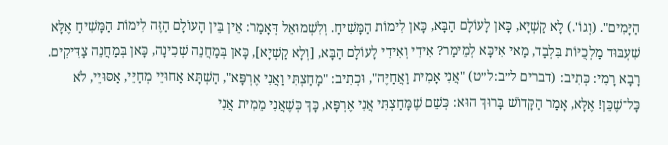הַיָּמִים". (וְגוֹ'.) לָא קַשְׁיָא, כָּאן לָעוֹלָם הַבָּא, כָּאן לִימוֹת הַמָּשִׁיחַ. וְלִשְׁמוּאֵל דְּאָמַר: אֵין בֵּין הָעוֹלָם הַזֶּה לִימוֹת הַמָּשִׁיחַ אֶלָּא שִׁעְבּוּד מַלְכֻיּוֹת בִּלְבַד, מַאי אִיכָּא לְמֵימַר? אִידִי וְאִידִי לָעוֹלָם הַבָּא, [וְלָא קַשְׁיָא], כָּאן בְּמַחֲנֵה שְׁכִינָה, כָּאן בְּמַחֲנֵה צַדִּיקִים. רָבָא רָמִי: כְּתִיב: (דברים ל״ב:ל״ט) "אֲנִי אָמִית וַאֲחַיֶּה", וּכְתִיב: "מָחַצְתִּי וַאֲנִי אֶרְפָּא", הַשְׁתָּא אַחוּיֵי מְחַיֵּי, אַסּוּיֵי, לֹא כָּל־שֶׁכֵּן! אֶלָּא, אָמַר הַקָּדוֹשׁ בָּרוּךְ הוּא: כְּשֵׁם שֶׁמָּחַצְתִּי אֲנִי אֶרְפָּא, כָּךְ כְּשֶׁאֲנִי מֵמִית אֲנִי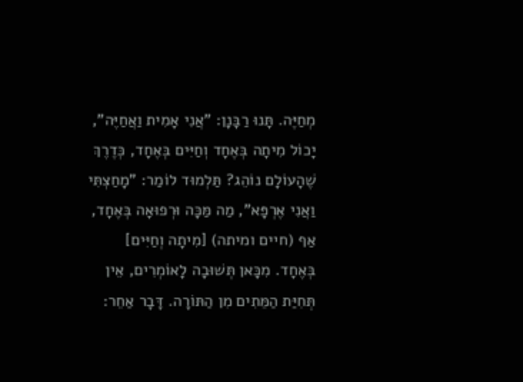מְחַיֶּה. תָּנוּ רַבָּנָן: "אֲנִי אָמִית וַאֲחַיֶּה", יָכוֹל מִיתָה בְּאֶחָד וְחַיִּים בְּאֶחָד, כְּדֶרֶךְ שֶׁהָעוֹלָם נוֹהֵג? תַּלְמוּד לוֹמַר: "מָחַצְתִּי וַאֲנִי אֶרְפָּא", מַה מַּכָּה וּרְפוּאָה בְּאֶחָד, אַף (חיים ומיתה) [מִיתָה וְחַיִּים] בְּאֶחָד. מִכָּאן תְּשׁוּבָה לָאוֹמְרִים, אֵין תְּחִיַּת הַמֵּתִים מִן הַתּוֹרָה. דָּבָר אַחֵר: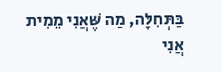בַּתְּחִלָּה, מַה שֶּׁאֲנִי מֵמִית אֲנִי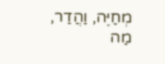מְחַיֶּה, וַהֲדַר, מַה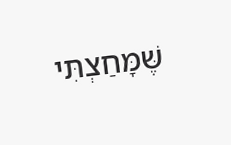שֶּׁמָּחַצְתִּי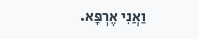וַאֲנִי אֶרְפָּא.